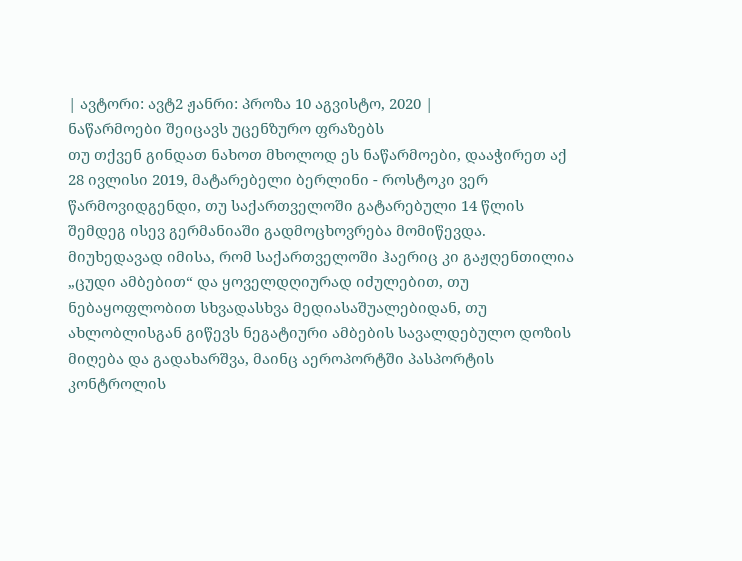| ავტორი: ავტ2 ჟანრი: პროზა 10 აგვისტო, 2020 |
ნაწარმოები შეიცავს უცენზურო ფრაზებს
თუ თქვენ გინდათ ნახოთ მხოლოდ ეს ნაწარმოები, დააჭირეთ აქ
28 ივლისი 2019, მატარებელი ბერლინი - როსტოკი ვერ წარმოვიდგენდი, თუ საქართველოში გატარებული 14 წლის შემდეგ ისევ გერმანიაში გადმოცხოვრება მომიწევდა. მიუხედავად იმისა, რომ საქართველოში ჰაერიც კი გაჟღენთილია „ცუდი ამბებით“ და ყოველდღიურად იძულებით, თუ ნებაყოფლობით სხვადასხვა მედიასაშუალებიდან, თუ ახლობლისგან გიწევს ნეგატიური ამბების სავალდებულო დოზის მიღება და გადახარშვა, მაინც აეროპორტში პასპორტის კონტროლის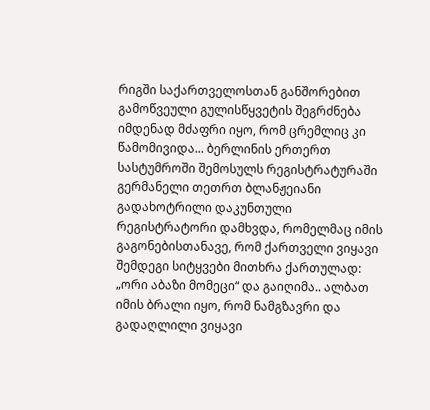რიგში საქართველოსთან განშორებით გამოწვეული გულისწყვეტის შეგრძნება იმდენად მძაფრი იყო, რომ ცრემლიც კი წამომივიდა... ბერლინის ერთერთ სასტუმროში შემოსულს რეგისტრატურაში გერმანელი თეთრთ ბლანჟეიანი გადახოტრილი დაკუნთული რეგისტრატორი დამხვდა, რომელმაც იმის გაგონებისთანავე, რომ ქართველი ვიყავი შემდეგი სიტყვები მითხრა ქართულად: „ორი აბაზი მომეცი“ და გაიღიმა.. ალბათ იმის ბრალი იყო, რომ ნამგზავრი და გადაღლილი ვიყავი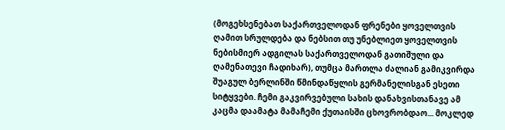(მოგეხსენებათ საქართველოდან ფრენები ყოველთვის ღამით სრულდება და ნებსით თუ უნებლიეთ ყოველთვის ნებისმიერ ადგილას საქართველოდან გათიშული და ღამენათევი ჩადიხარ), თუმცა მართლა ძალიან გამიკვირდა შუაგულ ბერლინში წმინდაწყლის გერმანელისგან ესეთი სიტყვები. ჩემი გაკვირვებული სახის დანახვისთანავე ამ კაცმა დაამატა მამაჩემი ქუთაისში ცხოვრობდაო... მოკლედ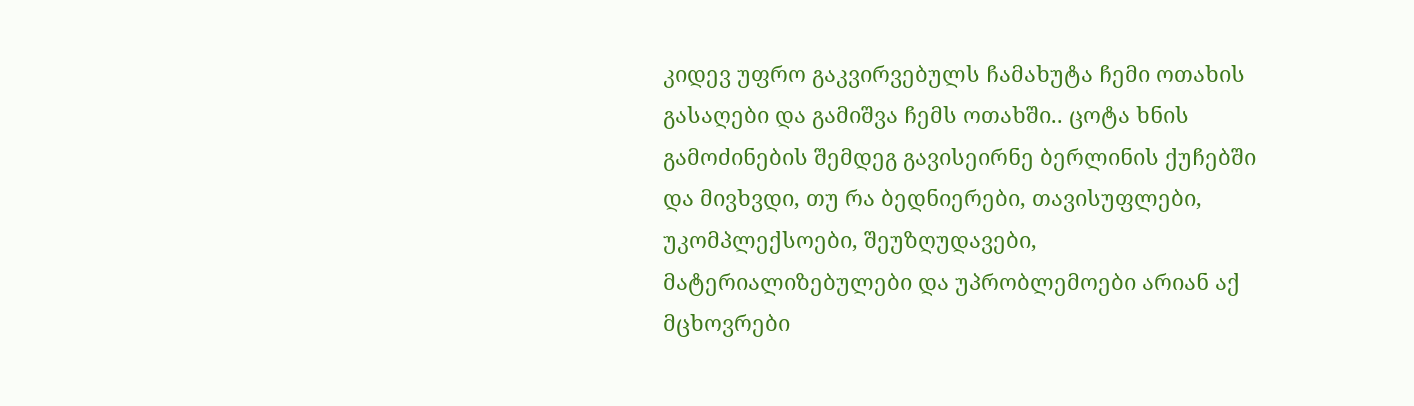კიდევ უფრო გაკვირვებულს ჩამახუტა ჩემი ოთახის გასაღები და გამიშვა ჩემს ოთახში.. ცოტა ხნის გამოძინების შემდეგ გავისეირნე ბერლინის ქუჩებში და მივხვდი, თუ რა ბედნიერები, თავისუფლები, უკომპლექსოები, შეუზღუდავები, მატერიალიზებულები და უპრობლემოები არიან აქ მცხოვრები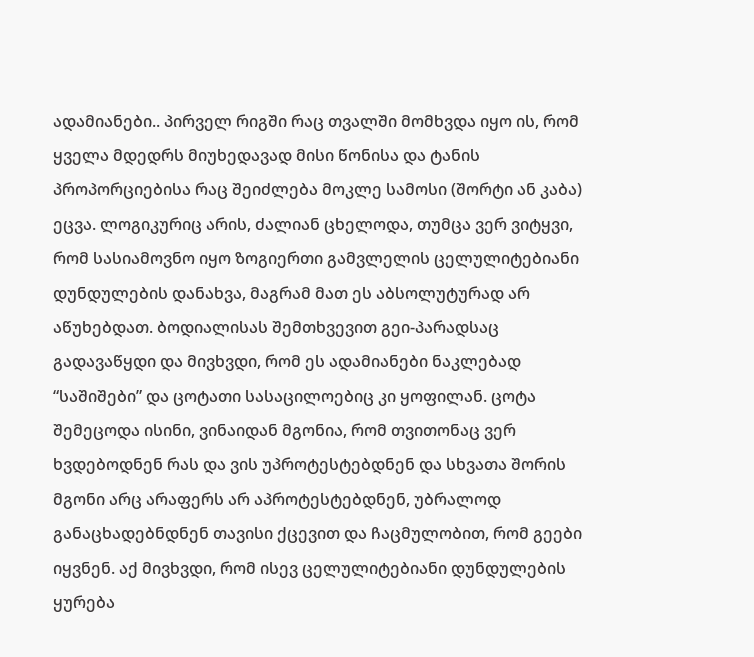ადამიანები.. პირველ რიგში რაც თვალში მომხვდა იყო ის, რომ ყველა მდედრს მიუხედავად მისი წონისა და ტანის პროპორციებისა რაც შეიძლება მოკლე სამოსი (შორტი ან კაბა) ეცვა. ლოგიკურიც არის, ძალიან ცხელოდა, თუმცა ვერ ვიტყვი, რომ სასიამოვნო იყო ზოგიერთი გამვლელის ცელულიტებიანი დუნდულების დანახვა, მაგრამ მათ ეს აბსოლუტურად არ აწუხებდათ. ბოდიალისას შემთხვევით გეი-პარადსაც გადავაწყდი და მივხვდი, რომ ეს ადამიანები ნაკლებად “საშიშები” და ცოტათი სასაცილოებიც კი ყოფილან. ცოტა შემეცოდა ისინი, ვინაიდან მგონია, რომ თვითონაც ვერ ხვდებოდნენ რას და ვის უპროტესტებდნენ და სხვათა შორის მგონი არც არაფერს არ აპროტესტებდნენ, უბრალოდ განაცხადებნდნენ თავისი ქცევით და ჩაცმულობით, რომ გეები იყვნენ. აქ მივხვდი, რომ ისევ ცელულიტებიანი დუნდულების ყურება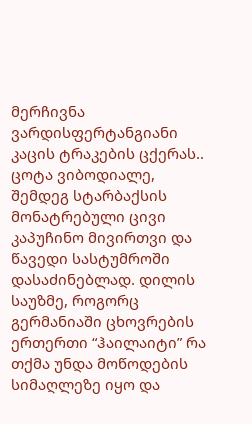მერჩივნა ვარდისფერტანგიანი კაცის ტრაკების ცქერას.. ცოტა ვიბოდიალე, შემდეგ სტარბაქსის მონატრებული ცივი კაპუჩინო მივირთვი და წავედი სასტუმროში დასაძინებლად. დილის საუზმე, როგორც გერმანიაში ცხოვრების ერთერთი “ჰაილაიტი” რა თქმა უნდა მოწოდების სიმაღლეზე იყო და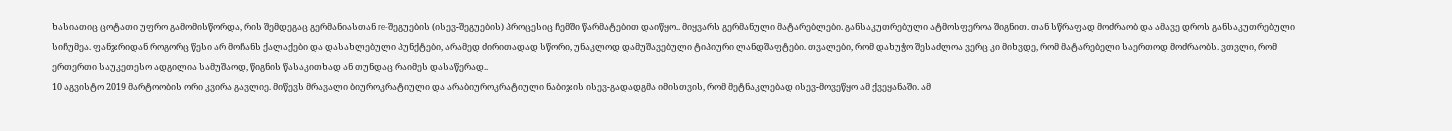ხასიათიც ცოტათი უფრო გამომისწორდა, რის შემდეგაც გერმანიასთან re-შეგუების (ისევ-შეგუების) პროცესიც ჩემში წარმატებით დაიწყო.. მიყვარს გერმანული მატარებლები. განსაკუთრებული ატმოსფეროა შიგნით. თან სწრაფად მოძრაობ და ამავე დროს განსაკუთრებული სიჩუმეა. ფანჯრიდან როგორც წესი არ მოჩანს ქალაქები და დასახლებული პუნქტები, არამედ ძირითადად სწორი, უნაკლოდ დამუშავებული ტიპიური ლანდშაფტები. თვალები, რომ დახუჭო შესაძლოა ვერც კი მიხვდე, რომ მატარებელი საერთოდ მოძრაობს. ვთვლი, რომ ერთერთი საუკეთესო ადგილია სამუშაოდ, წიგნის წასაკითხად ან თუნდაც რაიმეს დასაწერად..
10 აგვისტო 2019 მარტოობის ორი კვირა გავლიე. მიწევს მრავალი ბიუროკრატიული და არაბიუროკრატიული ნაბიჯის ისევ-გადადგმა იმისთვის, რომ მეტნაკლებად ისევ-მოვეწყო ამ ქვეყანაში. ამ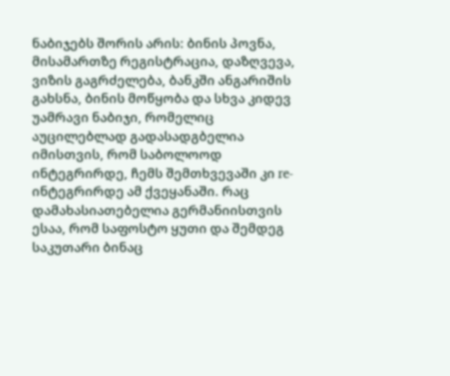ნაბიჯებს შორის არის: ბინის პოვნა, მისამართზე რეგისტრაცია, დაზღვევა, ვიზის გაგრძელება, ბანკში ანგარიშის გახსნა, ბინის მოწყობა და სხვა კიდევ უამრავი ნაბიჯი, რომელიც აუცილებლად გადასადგბელია იმისთვის, რომ საბოლოოდ ინტეგრირდე, ჩემს შემთხვევაში კი re-ინტეგრირდე ამ ქვეყანაში. რაც დამახასიათებელია გერმანიისთვის ესაა, რომ საფოსტო ყუთი და შემდეგ საკუთარი ბინაც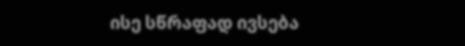ისე სწრაფად ივსება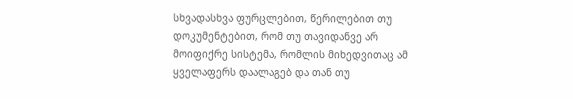სხვადასხვა ფურცლებით, წერილებით თუ დოკუმენტებით, რომ თუ თავიდანვე არ მოიფიქრე სისტემა, რომლის მიხედვითაც ამ ყველაფერს დაალაგებ და თან თუ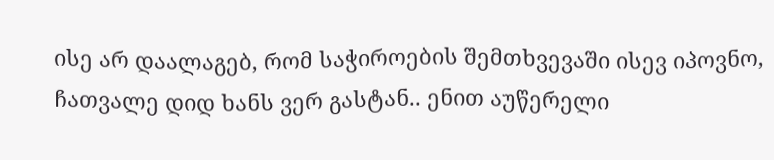ისე არ დაალაგებ, რომ საჭიროების შემთხვევაში ისევ იპოვნო, ჩათვალე დიდ ხანს ვერ გასტან.. ენით აუწერელი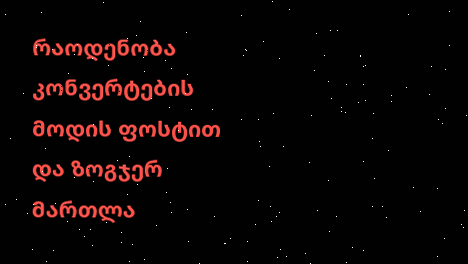რაოდენობა კონვერტების მოდის ფოსტით და ზოგჯერ მართლა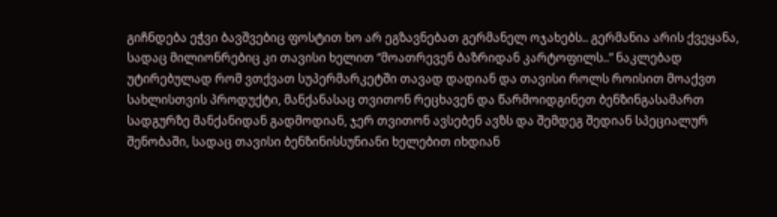გიჩნდება ეჭვი ბავშვებიც ფოსტით ხო არ ეგზავნებათ გერმანელ ოჯახებს.. გერმანია არის ქვეყანა, სადაც მილიონრებიც კი თავისი ხელით “მოათრევენ ბაზრიდან კარტოფილს..” ნაკლებად უტირებულად რომ ვთქვათ სუპერმარკეტში თავად დადიან და თავისი როლს როისით მოაქვთ სახლისთვის პროდუქტი, მანქანასაც თვითონ რეცხავენ და წარმოიდგინეთ ბენზინგასამართ სადგურზე მანქანიდან გადმოდიან, ჯერ თვითონ ავსებენ ავზს და შემდეგ შედიან სპეციალურ შენობაში, სადაც თავისი ბენზინისსუნიანი ხელებით იხდიან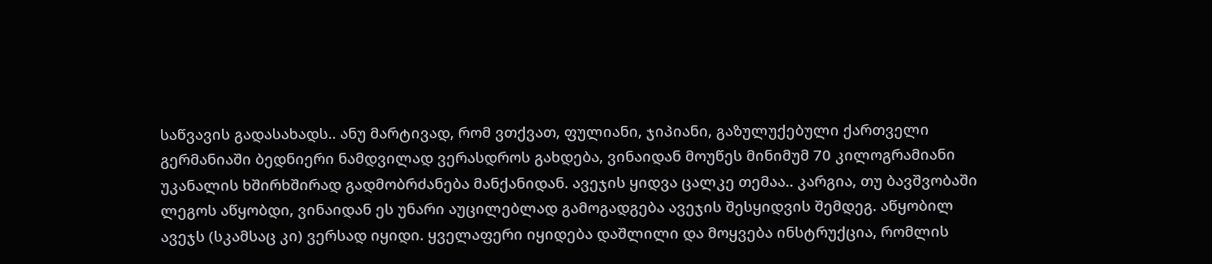საწვავის გადასახადს.. ანუ მარტივად, რომ ვთქვათ, ფულიანი, ჯიპიანი, გაზულუქებული ქართველი გერმანიაში ბედნიერი ნამდვილად ვერასდროს გახდება, ვინაიდან მოუწეს მინიმუმ 70 კილოგრამიანი უკანალის ხშირხშირად გადმობრძანება მანქანიდან. ავეჯის ყიდვა ცალკე თემაა.. კარგია, თუ ბავშვობაში ლეგოს აწყობდი, ვინაიდან ეს უნარი აუცილებლად გამოგადგება ავეჯის შესყიდვის შემდეგ. აწყობილ ავეჯს (სკამსაც კი) ვერსად იყიდი. ყველაფერი იყიდება დაშლილი და მოყვება ინსტრუქცია, რომლის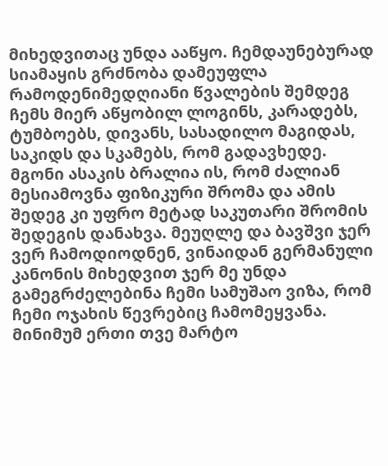მიხედვითაც უნდა ააწყო. ჩემდაუნებურად სიამაყის გრძნობა დამეუფლა რამოდენიმედღიანი წვალების შემდეგ ჩემს მიერ აწყობილ ლოგინს, კარადებს, ტუმბოებს, დივანს, სასადილო მაგიდას, საკიდს და სკამებს, რომ გადავხედე. მგონი ასაკის ბრალია ის, რომ ძალიან მესიამოვნა ფიზიკური შრომა და ამის შედეგ კი უფრო მეტად საკუთარი შრომის შედეგის დანახვა. მეუღლე და ბავშვი ჯერ ვერ ჩამოდიოდნენ, ვინაიდან გერმანული კანონის მიხედვით ჯერ მე უნდა გამეგრძელებინა ჩემი სამუშაო ვიზა, რომ ჩემი ოჯახის წევრებიც ჩამომეყვანა. მინიმუმ ერთი თვე მარტო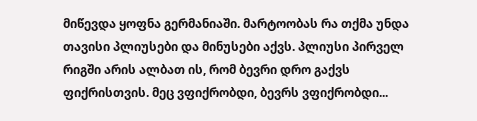მიწევდა ყოფნა გერმანიაში. მარტოობას რა თქმა უნდა თავისი პლიუსები და მინუსები აქვს. პლიუსი პირველ რიგში არის ალბათ ის, რომ ბევრი დრო გაქვს ფიქრისთვის. მეც ვფიქრობდი, ბევრს ვფიქრობდი...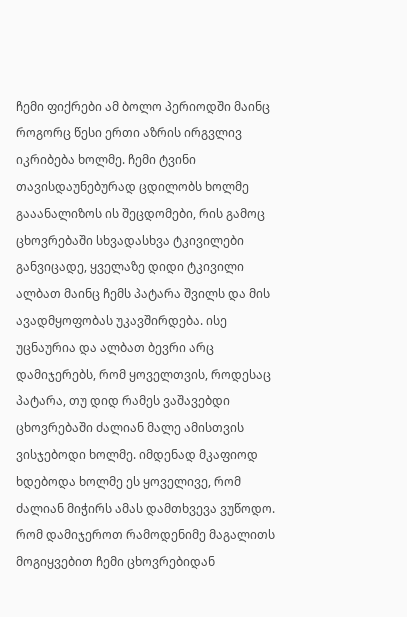ჩემი ფიქრები ამ ბოლო პერიოდში მაინც როგორც წესი ერთი აზრის ირგვლივ იკრიბება ხოლმე. ჩემი ტვინი თავისდაუნებურად ცდილობს ხოლმე გააანალიზოს ის შეცდომები, რის გამოც ცხოვრებაში სხვადასხვა ტკივილები განვიცადე, ყველაზე დიდი ტკივილი ალბათ მაინც ჩემს პატარა შვილს და მის ავადმყოფობას უკავშირდება. ისე უცნაურია და ალბათ ბევრი არც დამიჯერებს, რომ ყოველთვის, როდესაც პატარა, თუ დიდ რამეს ვაშავებდი ცხოვრებაში ძალიან მალე ამისთვის ვისჯებოდი ხოლმე. იმდენად მკაფიოდ ხდებოდა ხოლმე ეს ყოველივე, რომ ძალიან მიჭირს ამას დამთხვევა ვუწოდო. რომ დამიჯეროთ რამოდენიმე მაგალითს მოგიყვებით ჩემი ცხოვრებიდან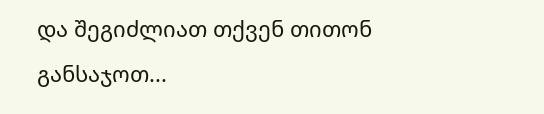და შეგიძლიათ თქვენ თითონ განსაჯოთ...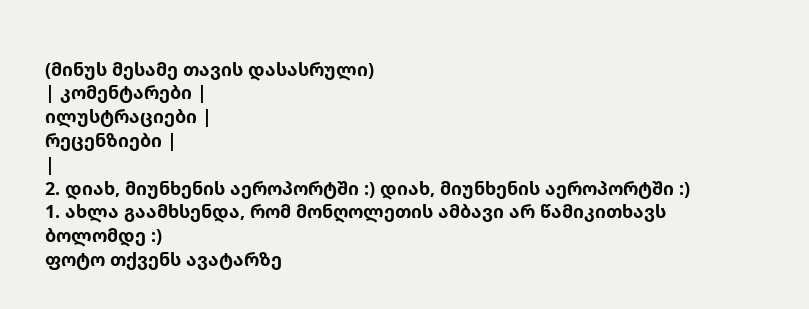(მინუს მესამე თავის დასასრული)
| კომენტარები |
ილუსტრაციები |
რეცენზიები |
|
2. დიახ, მიუნხენის აეროპორტში :) დიახ, მიუნხენის აეროპორტში :)
1. ახლა გაამხსენდა, რომ მონღოლეთის ამბავი არ წამიკითხავს ბოლომდე :)
ფოტო თქვენს ავატარზე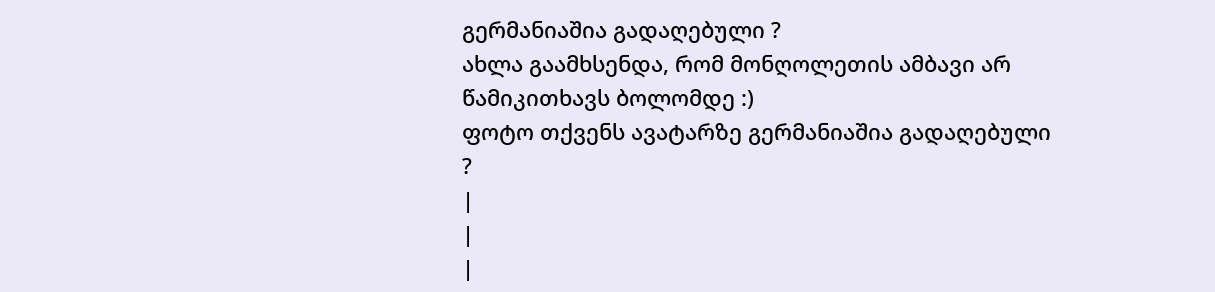გერმანიაშია გადაღებული ?
ახლა გაამხსენდა, რომ მონღოლეთის ამბავი არ წამიკითხავს ბოლომდე :)
ფოტო თქვენს ავატარზე გერმანიაშია გადაღებული ?
|
|
|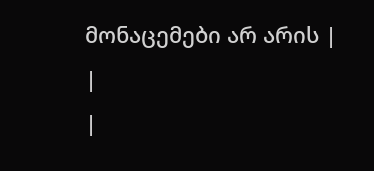მონაცემები არ არის |
|
|